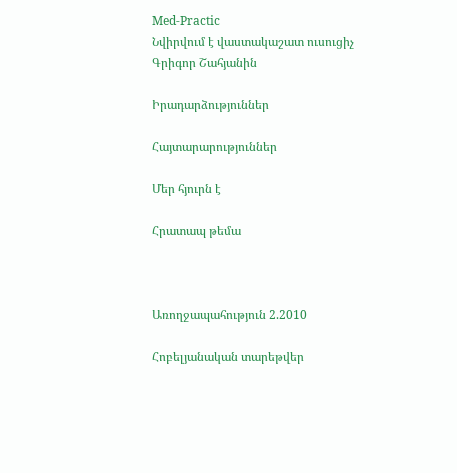Med-Practic
Նվիրվում է վաստակաշատ ուսուցիչ Գրիգոր Շահյանին

Իրադարձություններ

Հայտարարություններ

Մեր հյուրն է

Հրատապ թեմա



Առողջապահություն 2.2010

Հոբելյանական տարեթվեր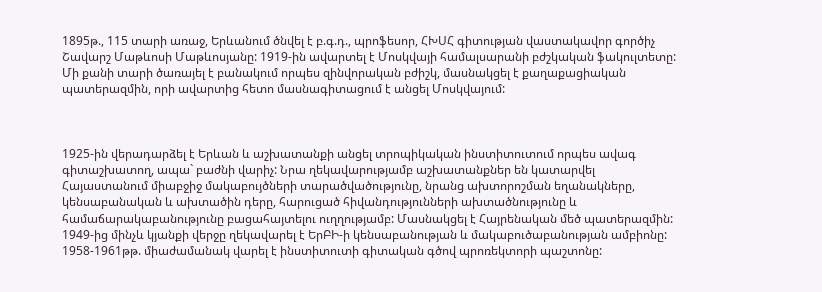1895թ., 115 տարի առաջ, Երևանում ծնվել է բ.գ.դ., պրոֆեսոր, ՀԽՍՀ գիտության վաստակավոր գործիչ Շավարշ Մաթևոսի Մաթևոսյանը: 1919-ին ավարտել է Մոսկվայի համալսարանի բժշկական ֆակուլտետը: Մի քանի տարի ծառայել է բանակում որպես զինվորական բժիշկ, մասնակցել է քաղաքացիական պատերազմին, որի ավարտից հետո մասնագիտացում է անցել Մոսկվայում:



1925-ին վերադարձել է Երևան և աշխատանքի անցել տրոպիկական ինստիտուտում որպես ավագ գիտաշխատող, ապա` բաժնի վարիչ: Նրա ղեկավարությամբ աշխատանքներ են կատարվել Հայաստանում միաբջիջ մակաբույծների տարածվածությունը, նրանց ախտորոշման եղանակները, կենսաբանական և ախտածին դերը, հարուցած հիվանդությունների ախտածնությունը և համաճարակաբանությունը բացահայտելու ուղղությամբ: Մասնակցել է Հայրենական մեծ պատերազմին: 1949-ից մինչև կյանքի վերջը ղեկավարել է ԵրԲԻ-ի կենսաբանության և մակաբուծաբանության ամբիոնը: 1958-1961թթ. միաժամանակ վարել է ինստիտուտի գիտական գծով պրոռեկտորի պաշտոնը: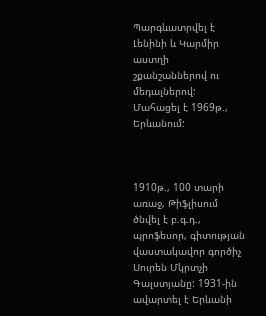Պարգևատրվել է Լենինի և Կարմիր աստղի շքանշաններով ու մեդալներով: Մահացել է 1969թ., Երևանում:



1910թ., 100 տարի առաջ, Թիֆլիսում ծնվել է բ.գ.դ., պրոֆեսոր, գիտության վաստակավոր գործիչ Սուրեն Մկրտչի Գալստյանը: 1931-ին ավարտել է Երևանի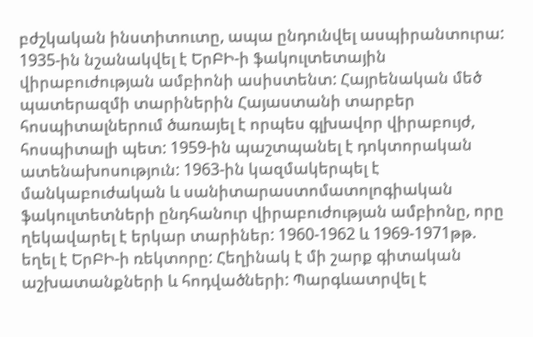բժշկական ինստիտուտը, ապա ընդունվել ասպիրանտուրա: 1935-ին նշանակվել է ԵրԲԻ-ի ֆակուլտետային վիրաբուժության ամբիոնի ասիստենտ: Հայրենական մեծ պատերազմի տարիներին Հայաստանի տարբեր հոսպիտալներում ծառայել է որպես գլխավոր վիրաբույժ, հոսպիտալի պետ: 1959-ին պաշտպանել է դոկտորական ատենախոսություն: 1963-ին կազմակերպել է մանկաբուժական և սանիտարաստոմատոլոգիական ֆակուլտետների ընդհանուր վիրաբուժության ամբիոնը, որը ղեկավարել է երկար տարիներ: 1960-1962 և 1969-1971թթ. եղել է ԵրԲԻ-ի ռեկտորը: Հեղինակ է մի շարք գիտական աշխատանքների և հոդվածների: Պարգևատրվել է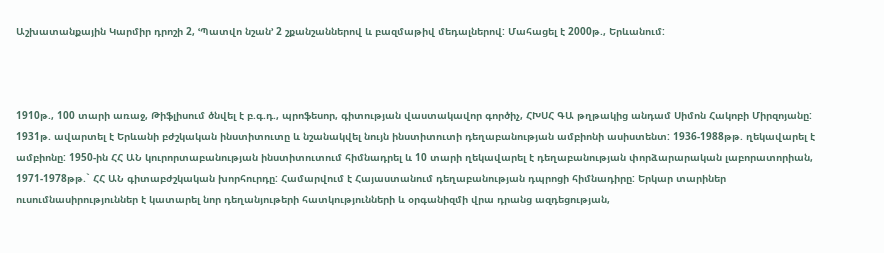Աշխատանքային Կարմիր դրոշի 2, ՙՊատվո նշան՚ 2 շքանշաններով և բազմաթիվ մեդալներով: Մահացել է 2000թ., Երևանում:



1910թ., 100 տարի առաջ, Թիֆլիսում ծնվել է բ.գ.դ., պրոֆեսոր, գիտության վաստակավոր գործիչ, ՀԽՍՀ ԳԱ թղթակից անդամ Սիմոն Հակոբի Միրզոյանը: 1931թ. ավարտել է Երևանի բժշկական ինստիտուտը և նշանակվել նույն ինստիտուտի դեղաբանության ամբիոնի ասիստենտ: 1936-1988թթ. ղեկավարել է ամբիոնը: 1950-ին ՀՀ ԱՆ կուրորտաբանության ինստիտուտում հիմնադրել և 10 տարի ղեկավարել է դեղաբանության փորձարարական լաբորատորիան, 1971-1978թթ.` ՀՀ ԱՆ գիտաբժշկական խորհուրդը: Համարվում է Հայաստանում դեղաբանության դպրոցի հիմնադիրը: Երկար տարիներ ուսումնասիրություններ է կատարել նոր դեղանյութերի հատկությունների և օրգանիզմի վրա դրանց ազդեցության,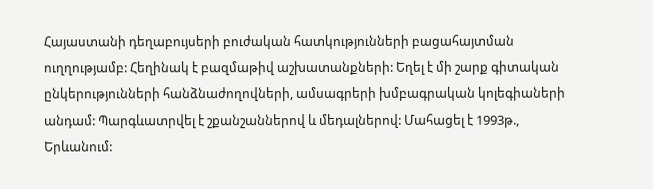Հայաստանի դեղաբույսերի բուժական հատկությունների բացահայտման ուղղությամբ: Հեղինակ է բազմաթիվ աշխատանքների: Եղել է մի շարք գիտական ընկերությունների հանձնաժողովների, ամսագրերի խմբագրական կոլեգիաների անդամ: Պարգևատրվել է շքանշաններով և մեդալներով: Մահացել է 1993թ., Երևանում: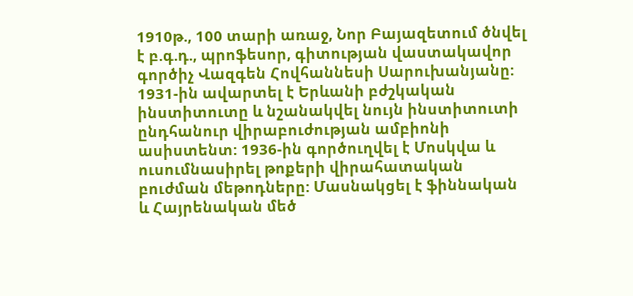1910թ., 100 տարի առաջ, Նոր Բայազետում ծնվել է բ.գ.դ., պրոֆեսոր, գիտության վաստակավոր գործիչ Վազգեն Հովհաննեսի Սարուխանյանը: 1931-ին ավարտել է Երևանի բժշկական ինստիտուտը և նշանակվել նույն ինստիտուտի ընդհանուր վիրաբուժության ամբիոնի ասիստենտ: 1936-ին գործուղվել է Մոսկվա և ուսումնասիրել թոքերի վիրահատական բուժման մեթոդները: Մասնակցել է ֆիննական և Հայրենական մեծ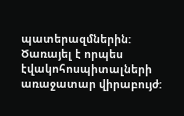պատերազմներին: Ծառայել է որպես էվակոհոսպիտալների առաջատար վիրաբույժ: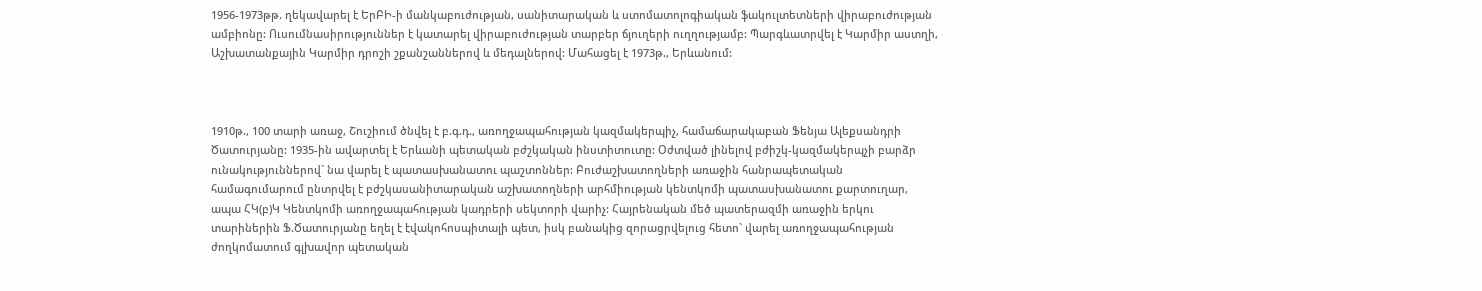1956-1973թթ. ղեկավարել է ԵրԲԻ-ի մանկաբուժության, սանիտարական և ստոմատոլոգիական ֆակուլտետների վիրաբուժության ամբիոնը: Ուսումնասիրություններ է կատարել վիրաբուժության տարբեր ճյուղերի ուղղությամբ: Պարգևատրվել է Կարմիր աստղի, Աշխատանքային Կարմիր դրոշի շքանշաններով և մեդալներով: Մահացել է 1973թ., Երևանում:



1910թ., 100 տարի առաջ, Շուշիում ծնվել է բ.գ.դ., առողջապահության կազմակերպիչ, համաճարակաբան Ֆենյա Ալեքսանդրի Ծատուրյանը: 1935-ին ավարտել է Երևանի պետական բժշկական ինստիտուտը: Օժտված լինելով բժիշկ-կազմակերպչի բարձր ունակություններով` նա վարել է պատասխանատու պաշտոններ: Բուժաշխատողների առաջին հանրապետական համագումարում ընտրվել է բժշկասանիտարական աշխատողների արհմիության կենտկոմի պատասխանատու քարտուղար, ապա ՀԿ(բ)Կ Կենտկոմի առողջապահության կադրերի սեկտորի վարիչ: Հայրենական մեծ պատերազմի առաջին երկու տարիներին Ֆ.Ծատուրյանը եղել է էվակոհոսպիտալի պետ, իսկ բանակից զորացրվելուց հետո` վարել առողջապահության ժողկոմատում գլխավոր պետական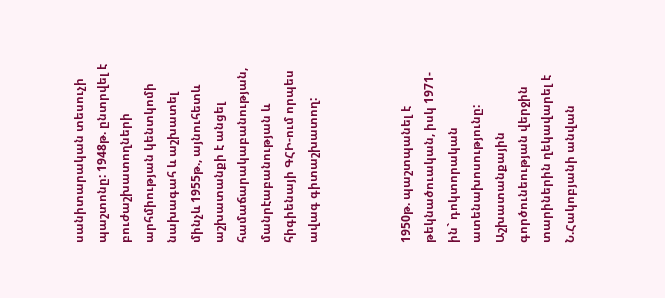սանիտարական տեսուչի պաշտոնը: 1948թ. ընտրվել է բուժաշխատողների արհմիության կենտկոմի նախագահ և աշխատել մինչև 1955թ., այնուհետև աշխատանքի է անցել համաճարակաբանության, մանրէաբանության և հիգիենայի ԳՀԻ-ում որպես ավագ գիտաշխատող:



1950թ. պաշտպանել է թեկնածուական, իսկ 1971-ին` դոկտորական ատենախոսությունը: Աշխատանքային գործունեության վերջին տարիներին ղեկավարել է Ն.Հակոբյանի անվան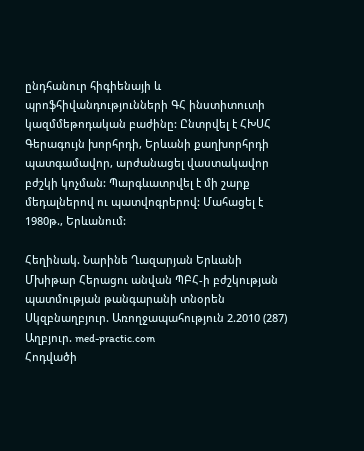ընդհանուր հիգիենայի և պրոֆհիվանդությունների ԳՀ ինստիտուտի կազմմեթոդական բաժինը: Ընտրվել է ՀԽՍՀ Գերագույն խորհրդի, Երևանի քաղխորհրդի պատգամավոր, արժանացել վաստակավոր բժշկի կոչման: Պարգևատրվել է մի շարք մեդալներով ու պատվոգրերով: Մահացել է 1980թ., Երևանում:

Հեղինակ. Նարինե Ղազարյան Երևանի Մխիթար Հերացու անվան ՊԲՀ-ի բժշկության պատմության թանգարանի տնօրեն
Սկզբնաղբյուր. Առողջապահություն 2.2010 (287)
Աղբյուր. med-practic.com
Հոդվածի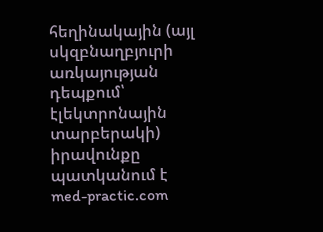հեղինակային (այլ սկզբնաղբյուրի առկայության դեպքում՝ էլեկտրոնային տարբերակի) իրավունքը պատկանում է med-practic.com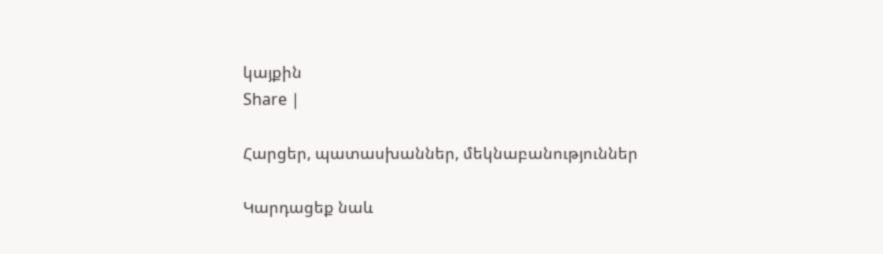կայքին
Share |

Հարցեր, պատասխաններ, մեկնաբանություններ

Կարդացեք նաև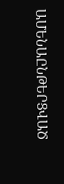ԱՄԵՆԱԸՆԹԵՐՑՎԱԾ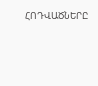ՀՈԴՎԱԾՆԵՐԸ